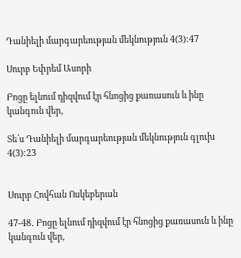Դանիելի մարգարեության մեկնություն 4(3):47

Սուրբ Եփրեմ Ասորի

Բոցը ելնում դիզվում էր հնոցից քառասուն և ինը կանգուն վեր,

Տե՛ս Դանիելի մարգարեության մեկնություն գլուխ 4(3):23


Սուրբ Հովհան Ոսկեբերան

47-48․ Բոցը ելնում դիզվում էր հնոցից քառասուն և ինը կանգուն վեր,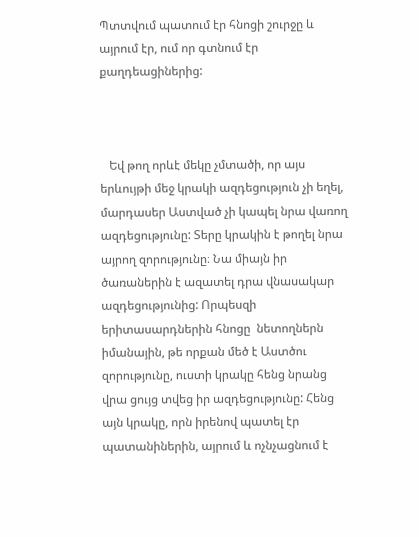Պտտվում պատում էր հնոցի շուրջը և այրում էր, ում որ գտնում էր քաղդեացիներից:



   Եվ թող որևէ մեկը չմտածի, որ այս երևույթի մեջ կրակի ազդեցություն չի եղել, մարդասեր Աստված չի կապել նրա վառող ազդեցությունը: Տերը կրակին է թողել նրա այրող զորությունը։ Նա միայն իր ծառաներին է ազատել դրա վնասակար ազդեցությունից: Որպեսզի երիտասարդներին հնոցը  նետողներն իմանային, թե որքան մեծ է Աստծու զորությունը, ուստի կրակը հենց նրանց վրա ցույց տվեց իր ազդեցությունը: Հենց այն կրակը, որն իրենով պատել էր պատանիներին, այրում և ոչնչացնում է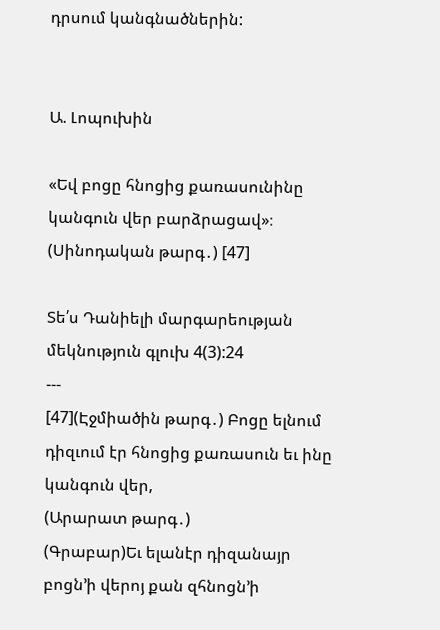դրսում կանգնածներին:


Ա. Լոպուխին

«Եվ բոցը հնոցից քառասունինը կանգուն վեր բարձրացավ»։ (Սինոդական թարգ․) [47]

Տե՛ս Դանիելի մարգարեության մեկնություն գլուխ 4(3):24
---
[47](Էջմիածին թարգ․) Բոցը ելնում դիզւում էր հնոցից քառասուն եւ ինը կանգուն վեր,
(Արարատ թարգ․)
(Գրաբար)Եւ ելանէր դիզանայր բոցն’ի վերոյ քան զհնոցն’ի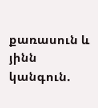քառասուն և յինն կանգուն.